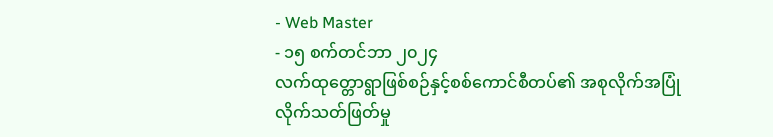- Web Master
- ၁၅ စက်တင်ဘာ ၂၀၂၄
လက်ထုတ္တောရွာဖြစ်စဉ်နှင့်စစ်ကောင်စီတပ်၏ အစုလိုက်အပြုံလိုက်သတ်ဖြတ်မှု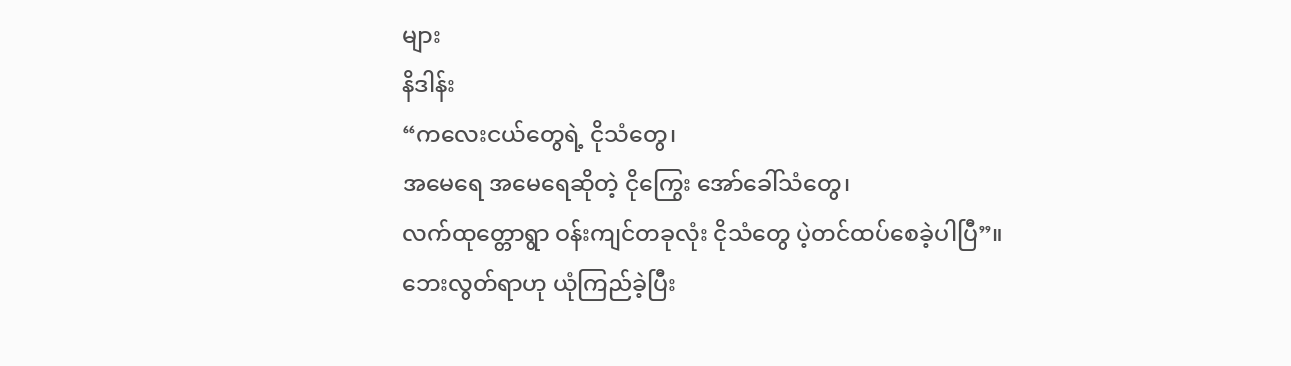များ
နိဒါန်း
“ကလေးငယ်တွေရဲ့ ငိုသံတွေ၊
အမေရေ အမေရေဆိုတဲ့ ငိုကြွေး အော်ခေါ်သံတွေ၊
လက်ထုတ္တောရွာ ဝန်းကျင်တခုလုံး ငိုသံတွေ ပဲ့တင်ထပ်စေခဲ့ပါပြီ”။
ဘေးလွတ်ရာဟု ယုံကြည်ခဲ့ပြီး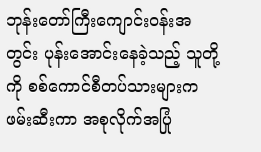ဘုန်းတော်ကြီးကျောင်းဝန်းအတွင်း ပုန်းအောင်းနေခဲ့သည့် သူတို့ကို စစ်ကောင်စီတပ်သားများက ဖမ်းဆီးကာ အစုလိုက်အပြုံ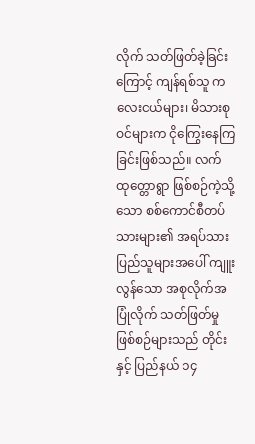လိုက် သတ်ဖြတ်ခဲ့ခြင်းကြောင့် ကျန်ရစ်သူ ကလေးငယ်များ၊ မိသားစုဝင်များက ငိုကြွေးနေကြခြင်းဖြစ်သည်။ လက်ထုတ္တောရွာ ဖြစ်စဉ်ကဲ့သို့သော စစ်ကောင်စီတပ်သားများ၏ အရပ်သားပြည်သူများအပေါ် ကျူးလွန်သော အစုလိုက်အပြုံလိုက် သတ်ဖြတ်မှုဖြစ်စဉ်များသည် တိုင်းနှင့် ပြည်နယ် ၁၄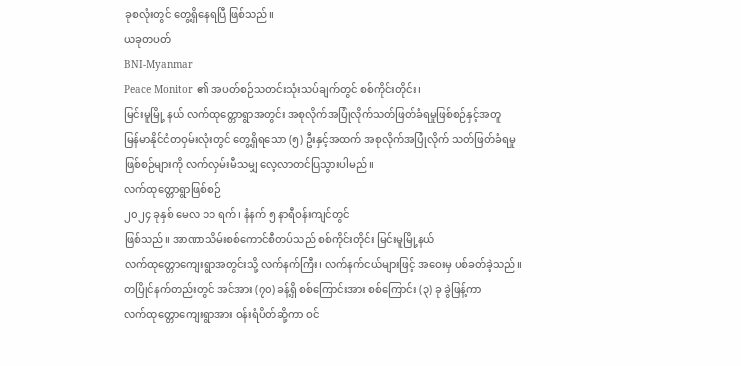ခုစလုံးတွင် တွေ့ရှိနေရပြီ ဖြစ်သည်။
ယခုတပတ်
BNI-Myanmar
Peace Monitor ၏ အပတ်စဉ်သတင်းသုံးသပ်ချက်တွင် စစ်ကိုင်းတိုင်း၊
မြင်းမူမြို့ နယ် လက်ထုတ္တောရွာအတွင်း အစုလိုက်အပြုံလိုက်သတ်ဖြတ်ခံရမှုဖြစ်စဉ်နှင့်အတူ
မြန်မာနိုင်ငံတဝှမ်းလုံးတွင် တွေ့ရှိရသော (၅) ဦးနှင့်အထက် အစုလိုက်အပြုံလိုက် သတ်ဖြတ်ခံရမှု
ဖြစ်စဉ်များကို လက်လှမ်းမီသမျှ လေ့လာတင်ပြသွားပါမည်။
လက်ထုတ္တောရွာဖြစ်စဉ်
၂၀၂၄ ခုနှစ် မေလ ၁၁ ရက်၊ နံနက် ၅ နာရီဝန်းကျင်တွင်
ဖြစ်သည်။ အာဏာသိမ်းစစ်ကောင်စီတပ်သည် စစ်ကိုင်းတိုင်း မြင်းမူမြို့နယ်
လက်ထုတ္တောကျေးရွာအတွင်းသို့ လက်နက်ကြီး၊ လက်နက်ငယ်များဖြင့် အဝေးမှ ပစ်ခတ်ခဲ့သည်။
တပြိုင်နက်တည်းတွင် အင်အား (၇၀) ခန့်ရှိ စစ်ကြောင်းအား စစ်ကြောင်း (၃) ခု ခွဲဖြန့်ကာ
လက်ထုတ္တောကျေးရွာအား ဝန်းရံပိတ်ဆို့ကာ ဝင်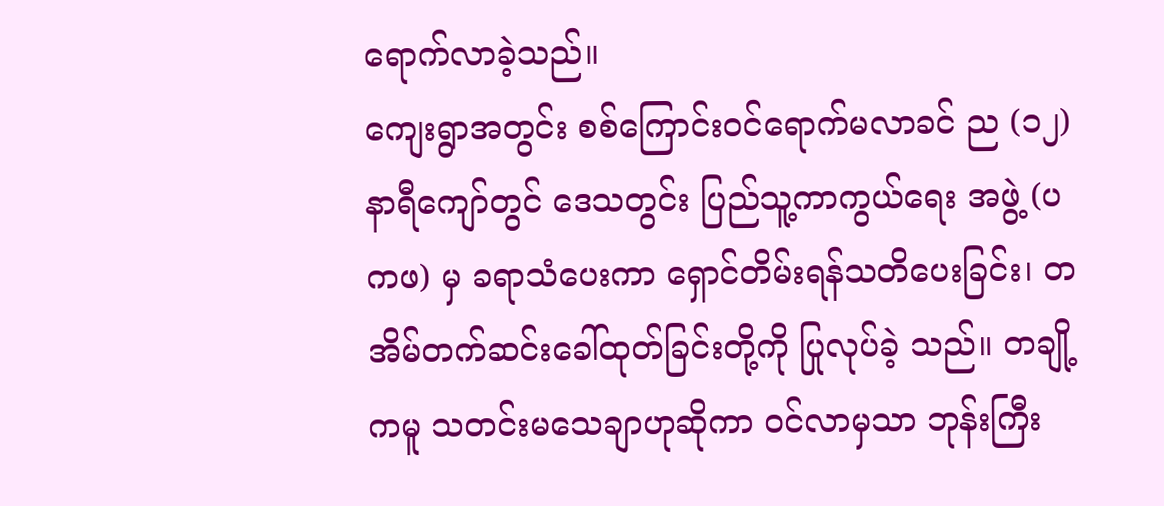ရောက်လာခဲ့သည်။
ကျေးရွာအတွင်း စစ်ကြောင်းဝင်ရောက်မလာခင် ည (၁၂) နာရီကျော်တွင် ဒေသတွင်း ပြည်သူ့ကာကွယ်ရေး အဖွဲ့ (ပကဖ) မှ ခရာသံပေးကာ ရှောင်တိမ်းရန်သတိပေးခြင်း၊ တအိမ်တက်ဆင်းခေါ်ထုတ်ခြင်းတို့ကို ပြုလုပ်ခဲ့ သည်။ တချို့ကမူ သတင်းမသေချာဟုဆိုကာ ဝင်လာမှသာ ဘုန်းကြီး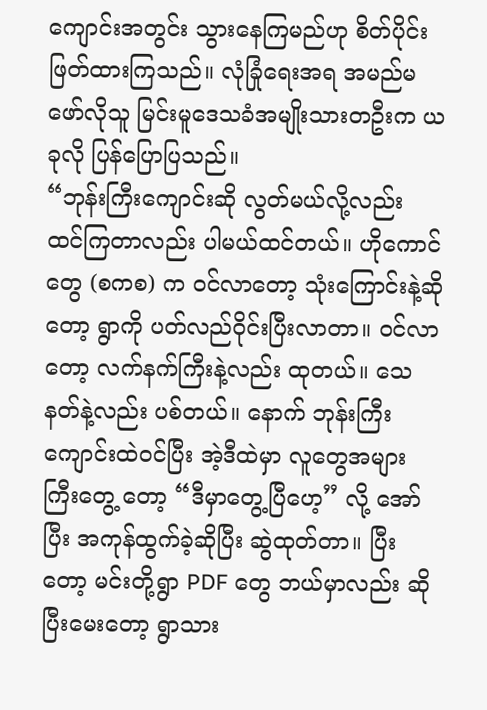ကျောင်းအတွင်း သွားနေကြမည်ဟု စိတ်ပိုင်းဖြတ်ထားကြသည်။ လုံခြုံရေးအရ အမည်မဖော်လိုသူ မြင်းမူဒေသခံအမျိုးသားတဦးက ယခုလို ပြန်ပြောပြသည်။
“ဘုန်းကြီးကျောင်းဆို လွတ်မယ်လို့လည်း ထင်ကြတာလည်း ပါမယ်ထင်တယ်။ ဟိုကောင်တွေ (စကစ) က ဝင်လာတော့ သုံးကြောင်းနဲ့ဆိုတော့ ရွာကို ပတ်လည်ဝိုင်းပြီးလာတာ။ ဝင်လာတော့ လက်နက်ကြီးနဲ့လည်း ထုတယ်။ သေနတ်နဲ့လည်း ပစ်တယ်။ နောက် ဘုန်းကြီးကျောင်းထဲဝင်ပြီး အဲ့ဒီထဲမှာ လူတွေအများကြီးတွေ့ တော့ “ဒီမှာတွေ့ပြီဟေ့” လို့ အော်ပြီး အကုန်ထွက်ခဲ့ဆိုပြီး ဆွဲထုတ်တာ။ ပြီးတော့ မင်းတို့ရွာ PDF တွေ ဘယ်မှာလည်း ဆိုပြီးမေးတော့ ရွာသား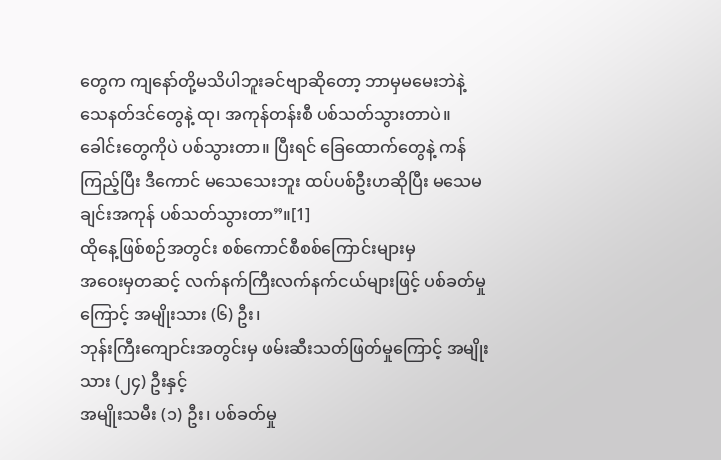တွေက ကျနော်တို့မသိပါဘူးခင်ဗျာဆိုတော့ ဘာမှမမေးဘဲနဲ့ သေနတ်ဒင်တွေနဲ့ ထု၊ အကုန်တန်းစီ ပစ်သတ်သွားတာပဲ။ ခေါင်းတွေကိုပဲ ပစ်သွားတာ။ ပြီးရင် ခြေထောက်တွေနဲ့ ကန်ကြည့်ပြီး ဒီကောင် မသေသေးဘူး ထပ်ပစ်ဦးဟဆိုပြီး မသေမချင်းအကုန် ပစ်သတ်သွားတာ”။[1]
ထိုနေ့ဖြစ်စဉ်အတွင်း စစ်ကောင်စီစစ်ကြောင်းများမှ
အဝေးမှတဆင့် လက်နက်ကြီးလက်နက်ငယ်များဖြင့် ပစ်ခတ်မှုကြောင့် အမျိုးသား (၆) ဦး၊
ဘုန်းကြီးကျောင်းအတွင်းမှ ဖမ်းဆီးသတ်ဖြတ်မှုကြောင့် အမျိုးသား (၂၄) ဦးနှင့်
အမျိုးသမီး (၁) ဦး၊ ပစ်ခတ်မှု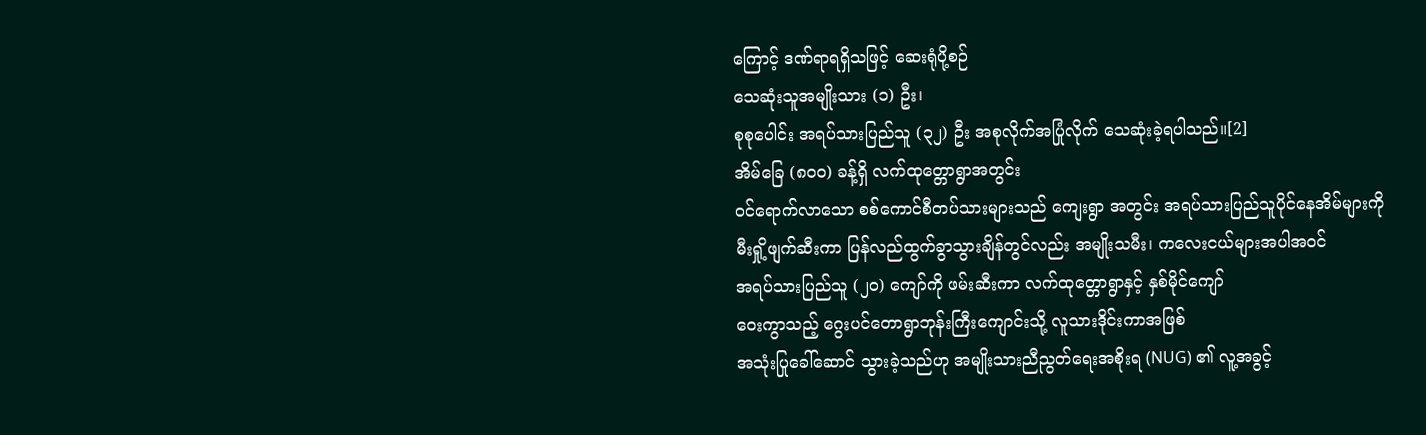ကြောင့် ဒဏ်ရာရရှိသဖြင့် ဆေးရုံပို့စဉ်
သေဆုံးသူအမျိုးသား (၁) ဦး၊
စုစုပေါင်း အရပ်သားပြည်သူ (၃၂) ဦး အစုလိုက်အပြုံလိုက် သေဆုံးခဲ့ရပါသည်။[2]
အိမ်ခြေ (၈၀၀) ခန့်ရှိ လက်ထုတ္တောရွာအတွင်း
ဝင်ရောက်လာသော စစ်ကောင်စီတပ်သားများသည် ကျေးရွာ အတွင်း အရပ်သားပြည်သူပိုင်နေအိမ်များကို
မီးရှို့ဖျက်ဆီးကာ ပြန်လည်ထွက်ခွာသွားချိန်တွင်လည်း အမျိုးသမီး၊ ကလေးငယ်များအပါအဝင်
အရပ်သားပြည်သူ (၂၀) ကျော်ကို ဖမ်းဆီးကာ လက်ထုတ္တောရွာနှင့် နှစ်မိုင်ကျော်
ဝေးကွာသည့် ဂွေးပင်တောရွာဘုန်းကြီးကျောင်းသို့ လူသားဒိုင်းကာအဖြစ်
အသုံးပြုခေါ်ဆောင် သွားခဲ့သည်ဟု အမျိုးသားညီညွတ်ရေးအစိုးရ (NUG) ၏ လူ့အခွင့်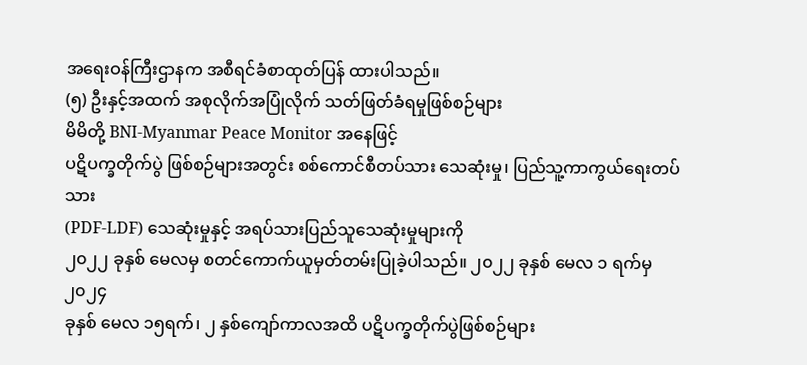အရေးဝန်ကြီးဌာနက အစီရင်ခံစာထုတ်ပြန် ထားပါသည်။
(၅) ဦးနှင့်အထက် အစုလိုက်အပြုံလိုက် သတ်ဖြတ်ခံရမှုဖြစ်စဉ်များ
မိမိတို့ BNI-Myanmar Peace Monitor အနေဖြင့်
ပဋိပက္ခတိုက်ပွဲ ဖြစ်စဉ်များအတွင်း စစ်ကောင်စီတပ်သား သေဆုံးမှု၊ ပြည်သူ့ကာကွယ်ရေးတပ်သား
(PDF-LDF) သေဆုံးမှုနှင့် အရပ်သားပြည်သူသေဆုံးမှုများကို
၂၀၂၂ ခုနှစ် မေလမှ စတင်ကောက်ယူမှတ်တမ်းပြုခဲ့ပါသည်။ ၂၀၂၂ ခုနှစ် မေလ ၁ ရက်မှ ၂၀၂၄
ခုနှစ် မေလ ၁၅ရက်၊ ၂ နှစ်ကျော်ကာလအထိ ပဋိပက္ခတိုက်ပွဲဖြစ်စဉ်များ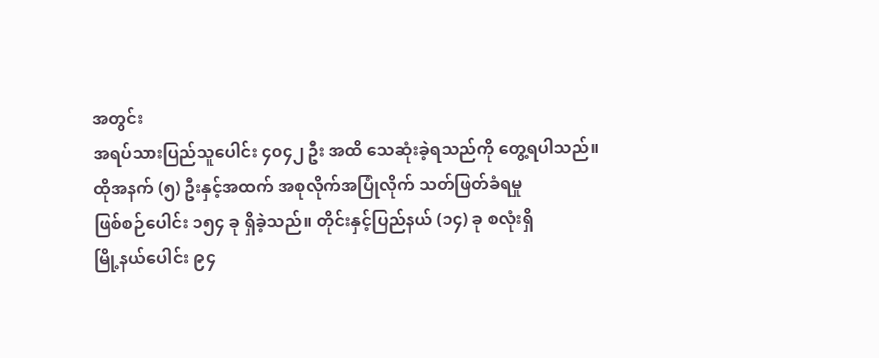အတွင်း
အရပ်သားပြည်သူပေါင်း ၄၀၄၂ ဦး အထိ သေဆုံးခဲ့ရသည်ကို တွေ့ရပါသည်။
ထိုအနက် (၅) ဦးနှင့်အထက် အစုလိုက်အပြုံလိုက် သတ်ဖြတ်ခံရမှု
ဖြစ်စဉ်ပေါင်း ၁၅၄ ခု ရှိခဲ့သည်။ တိုင်းနှင့်ပြည်နယ် (၁၄) ခု စလုံးရှိ
မြို့နယ်ပေါင်း ၉၄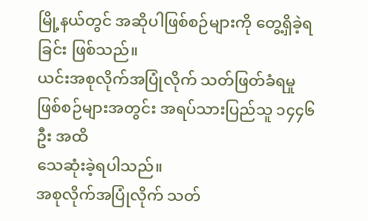မြို့နယ်တွင် အဆိုပါဖြစ်စဉ်များကို တွေ့ရှိခဲ့ရခြင်း ဖြစ်သည်။
ယင်းအစုလိုက်အပြုံလိုက် သတ်ဖြတ်ခံရမှုဖြစ်စဉ်များအတွင်း အရပ်သားပြည်သူ ၁၄၄၆ ဦး အထိ
သေဆုံးခဲ့ရပါသည်။
အစုလိုက်အပြုံလိုက် သတ်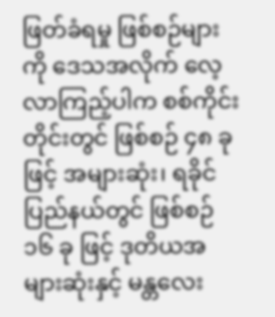ဖြတ်ခံရမှု ဖြစ်စဉ်များကို ဒေသအလိုက် လေ့လာကြည့်ပါက စစ်ကိုင်းတိုင်းတွင် ဖြစ်စဉ် ၄၈ ခု ဖြင့် အများဆုံး၊ ရခိုင်ပြည်နယ်တွင် ဖြစ်စဉ် ၁၆ ခု ဖြင့် ဒုတိယအများဆုံးနှင့် မန္တလေး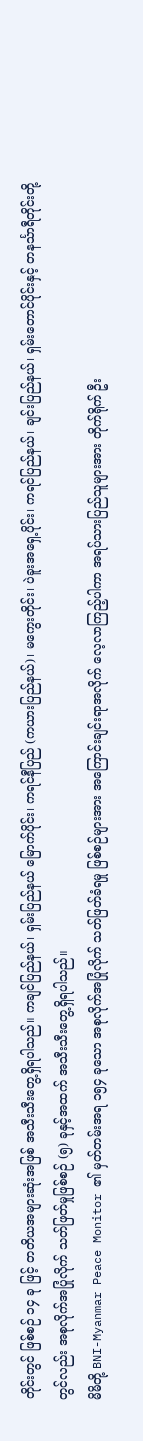တိုင်းတွင် ဖြစ်စဉ် ၁၄ ခု ဖြင့် တတိယအများဆုံးအဖြစ် အသီးသီးတွေ့ရှိရပါသည်။ ကချင်ပြည်နယ်၊ ရှမ်းပြည်နယ် မြောက်ပိုင်း၊ ကရင်နီပြည် (ကယားပြည်နယ်)၊ မကွေးတိုင်း၊ ပဲခူးအရှေ့ပိုင်း၊ ကရင်ပြည်နယ်၊ ချင်းပြည်နယ်၊ ရှမ်းတောင်ပိုင်းနှင့် တနင်္သာရီတိုင်းတို့တွင်လည်း အစုလိုက်အပြုံလိုက် သတ်ဖြတ်မှုဖြစ်စဉ် (၅) ခုနှင့်အထက် အသီးသီးတွေ့ရှိရပါသည်။
မိမိတို့ BNI-Myanmar Peace Monitor ၏ မှတ်တမ်းအရ ၁၅၄ ခုသော အစုလိုက်အပြုံလိုက် သတ်ဖြတ်ခံရမှု ဖြစ်စဉ်များအား အကြောင်းချင်းရာအလိုက် လေ့လာကြည့်ပါကာ အရပ်သားပြည်သူများအား တိုက်ရိုက် ဦး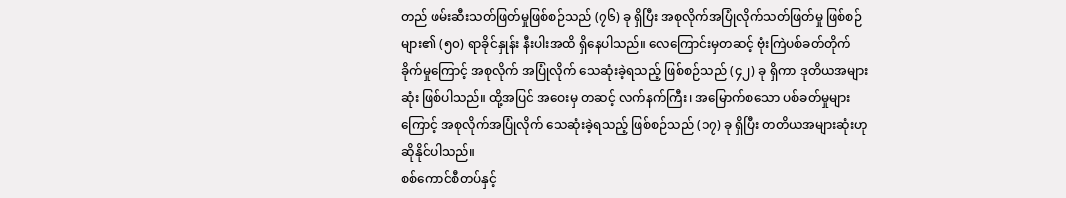တည် ဖမ်းဆီးသတ်ဖြတ်မှုဖြစ်စဉ်သည် (၇၆) ခု ရှိပြီး အစုလိုက်အပြုံလိုက်သတ်ဖြတ်မှု ဖြစ်စဉ်များ၏ (၅၀) ရာခိုင်နှုန်း နီးပါးအထိ ရှိနေပါသည်။ လေကြောင်းမှတဆင့် ဗုံးကြဲပစ်ခတ်တိုက်ခိုက်မှုကြောင့် အစုလိုက် အပြုံလိုက် သေဆုံးခဲ့ရသည့် ဖြစ်စဉ်သည် (၄၂) ခု ရှိကာ ဒုတိယအများဆုံး ဖြစ်ပါသည်။ ထို့အပြင် အဝေးမှ တဆင့် လက်နက်ကြီး၊ အမြောက်စသော ပစ်ခတ်မှုများကြောင့် အစုလိုက်အပြုံလိုက် သေဆုံးခဲ့ရသည့် ဖြစ်စဉ်သည် (၁၇) ခု ရှိပြီး တတိယအများဆုံးဟု ဆိုနိုင်ပါသည်။
စစ်ကောင်စီတပ်နှင့်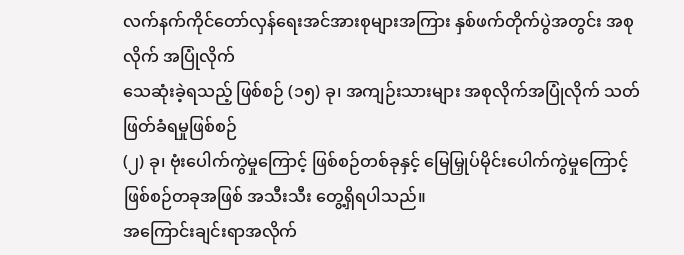လက်နက်ကိုင်တော်လှန်ရေးအင်အားစုများအကြား နှစ်ဖက်တိုက်ပွဲအတွင်း အစုလိုက် အပြုံလိုက်
သေဆုံးခဲ့ရသည့် ဖြစ်စဉ် (၁၅) ခု၊ အကျဉ်းသားများ အစုလိုက်အပြုံလိုက် သတ်ဖြတ်ခံရမှုဖြစ်စဉ်
(၂) ခု၊ ဗုံးပေါက်ကွဲမှုကြောင့် ဖြစ်စဉ်တစ်ခုနှင့် မြေမြှုပ်မိုင်းပေါက်ကွဲမှုကြောင့်
ဖြစ်စဉ်တခုအဖြစ် အသီးသီး တွေ့ရှိရပါသည်။
အကြောင်းချင်းရာအလိုက်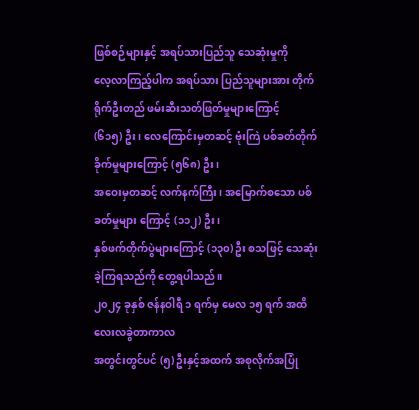ဖြစ်စဉ်များနှင့် အရပ်သားပြည်သူ သေဆုံးမှုကို
လေ့လာကြည့်ပါက အရပ်သား ပြည်သူများအား တိုက်ရိုက်ဦးတည် ဖမ်းဆီးသတ်ဖြတ်မှုများကြောင့်
(၆၁၅) ဦး၊ လေကြောင်းမှတဆင့် ဗုံးကြဲ ပစ်ခတ်တိုက်ခိုက်မှုများကြောင့် (၅၆၈) ဦး၊
အဝေးမှတဆင့် လက်နက်ကြီး၊ အမြောက်စသော ပစ်ခတ်မှုများ ကြောင့် (၁၁၂) ဦး၊
နှစ်ဖက်တိုက်ပွဲများကြောင့် (၁၃၀) ဦး စသဖြင့် သေဆုံးခဲ့ကြရသည်ကို တွေ့ရပါသည်။
၂၀၂၄ ခုနှစ် ဇန်နဝါရီ ၁ ရက်မှ မေလ ၁၅ ရက် အထိ လေးလခွဲတာကာလ
အတွင်းတွင်ပင် (၅) ဦးနှင့်အထက် အစုလိုက်အပြုံ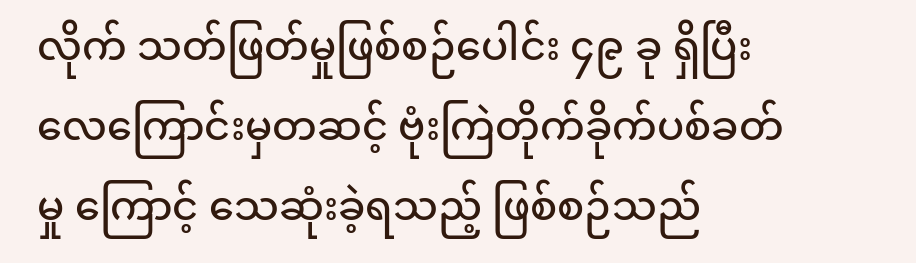လိုက် သတ်ဖြတ်မှုဖြစ်စဉ်ပေါင်း ၄၉ ခု ရှိပြီး
လေကြောင်းမှတဆင့် ဗုံးကြဲတိုက်ခိုက်ပစ်ခတ်မှု ကြောင့် သေဆုံးခဲ့ရသည့် ဖြစ်စဉ်သည်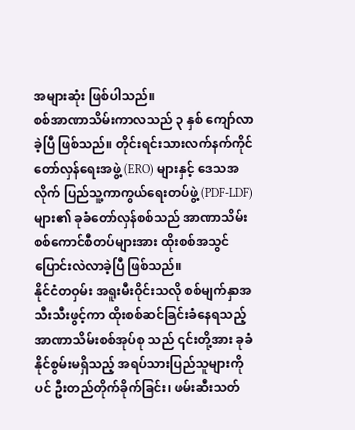အများဆုံး ဖြစ်ပါသည်။
စစ်အာဏာသိမ်းကာလသည် ၃ နှစ် ကျော်လာခဲ့ပြီ ဖြစ်သည်။ တိုင်းရင်းသားလက်နက်ကိုင်တော်လှန်ရေးအဖွဲ့ (ERO) များနှင့် ဒေသအလိုက် ပြည်သူ့ကာကွယ်ရေးတပ်ဖွဲ့ (PDF-LDF) များ၏ ခုခံတော်လှန်စစ်သည် အာဏာသိမ်းစစ်ကောင်စီတပ်များအား ထိုးစစ်အသွင် ပြောင်းလဲလာခဲ့ပြီ ဖြစ်သည်။
နိုင်ငံတဝှမ်း အရူးမီးဝိုင်းသလို စစ်မျက်နှာအသီးသီးဖွင့်ကာ ထိုးစစ်ဆင်ခြင်းခံနေရသည့် အာဏာသိမ်းစစ်အုပ်စု သည် ၎င်းတို့အား ခုခံနိုင်စွမ်းမရှိသည့် အရပ်သားပြည်သူများကိုပင် ဦးတည်တိုက်ခိုက်ခြင်း၊ ဖမ်းဆီးသတ်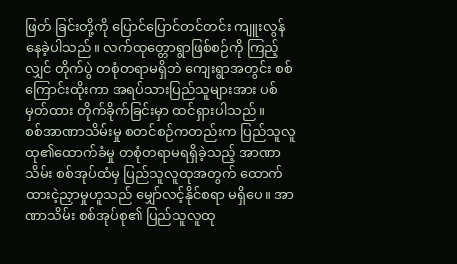ဖြတ် ခြင်းတို့ကို ပြောင်ပြောင်တင်တင်း ကျူးလွန်နေခဲ့ပါသည်။ လက်ထုတ္တောရွာဖြစ်စဉ်ကို ကြည့်လျှင် တိုက်ပွဲ တစုံတရာမရှိဘဲ ကျေးရွာအတွင်း စစ်ကြောင်းထိုးကာ အရပ်သားပြည်သူများအား ပစ်မှတ်ထား တိုက်ခိုက်ခြင်းမှာ ထင်ရှားပါသည်။
စစ်အာဏာသိမ်းမှု စတင်စဉ်ကတည်းက ပြည်သူလူထု၏ထောက်ခံမှု တစုံတရာမရရှိခဲ့သည့် အာဏာသိမ်း စစ်အုပ်ထံမှ ပြည်သူလူထုအတွက် ထောက်ထားငဲ့ညှာမှုဟူသည် မျှော်လင့်နိုင်စရာ မရှိပေ။ အာဏာသိမ်း စစ်အုပ်စု၏ ပြည်သူလူထု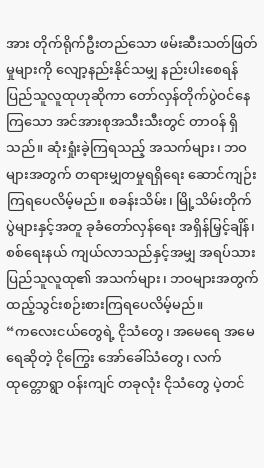အား တိုက်ရိုက်ဦးတည်သော ဖမ်းဆီးသတ်ဖြတ်မှုများကို လျော့နည်းနိုင်သမျှ နည်းပါးစေရန် ပြည်သူလူထုဟုဆိုကာ တော်လှန်တိုက်ပွဲဝင်နေကြသော အင်အားစုအသီးသီးတွင် တာဝန် ရှိသည်။ ဆုံးရှုံးခဲ့ကြရသည့် အသက်များ၊ ဘဝများအတွက် တရားမျှတမှုရရှိရေး ဆောင်ကျဉ်းကြရပေလိမ့်မည်။ စခန်းသိမ်း၊ မြို့သိမ်းတိုက်ပွဲများနှင့်အတူ ခုခံတော်လှန်ရေး အရှိန်မြှင့်ချိန်၊ စစ်ရေးနယ် ကျယ်လာသည်နှင့်အမျှ အရပ်သားပြည်သူလူထု၏ အသက်များ၊ ဘဝများအတွက် ထည့်သွင်းစဉ်းစားကြရပေလိမ့်မည်။
“ကလေးငယ်တွေရဲ့ ငိုသံတွေ၊ အမေရေ အမေရေဆိုတဲ့ ငိုကြွေး အော်ခေါ်သံတွေ၊ လက်ထုတ္တောရွာ ဝန်းကျင် တခုလုံး ငိုသံတွေ ပဲ့တင်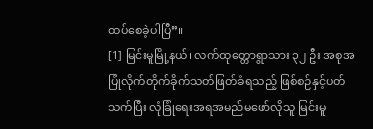ထပ်စေခဲ့ပါပြီ”။
[1] မြင်းမူမြို့နယ်၊ လက်ထုတ္တောရွာသား ၃၂ ဦး အစုအပြုံလိုက်တိုက်ခိုက်သတ်ဖြတ်ခံရသည့် ဖြစ်စဉ်နှင့်ပတ်သက်ပြီး လုံခြုံရေးအရအမည်မဖော်လိုသူ မြင်းမူ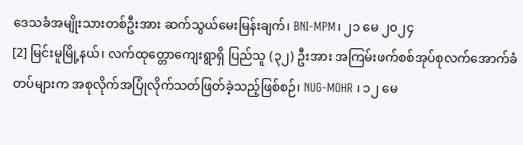ဒေသခံအမျိုးသားတစ်ဦးအား ဆက်သွယ်မေးမြန်းချက်၊ BNI-MPM၊ ၂၁ မေ ၂၀၂၄
[2] မြင်းမူမြို့နယ်၊ လက်ထုတ္တောကျေးရွာရှိ ပြည်သူ (၃၂) ဦးအား အကြမ်းဖက်စစ်အုပ်စုလက်အောက်ခံတပ်များက အစုလိုက်အပြုံလိုက်သတ်ဖြတ်ခဲ့သည့်ဖြစ်စဉ်၊ NUG-MOHR ၊ ၁၂ မေ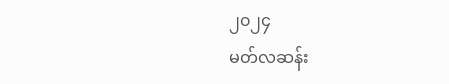၂၀၂၄
မတ်လဆန်း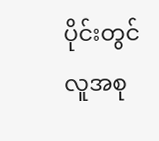ပိုင်းတွင် လူအစု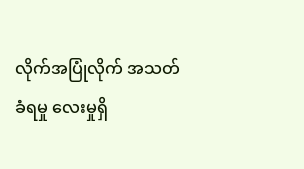လိုက်အပြုံလိုက် အသတ်ခံရမှု လေးမှုရှိ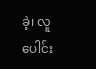ခဲ့၊ လူပေါင်း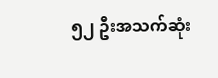၅၂ ဦးအသက်ဆုံး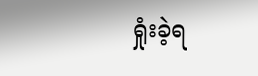ရှုံးခဲ့ရ